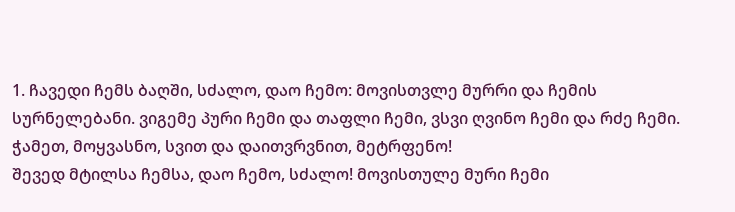1. ჩავედი ჩემს ბაღში, სძალო, დაო ჩემო: მოვისთვლე მურრი და ჩემის სურნელებანი. ვიგემე პური ჩემი და თაფლი ჩემი, ვსვი ღვინო ჩემი და რძე ჩემი. ჭამეთ, მოყვასნო, სვით და დაითვრვნით, მეტრფენო!
შევედ მტილსა ჩემსა, დაო ჩემო, სძალო! მოვისთულე მური ჩემი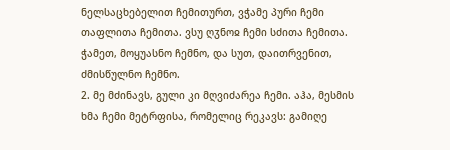ნელსაცხებელით ჩემითურთ, ვჭამე პური ჩემი თაფლითა ჩემითა. ვსუ ღჳნოჲ ჩემი სძითა ჩემითა. ჭამეთ, მოყუასნო ჩემნო, და სუთ, დაითრვენით, ძმისწულნო ჩემნო.
2. მე მძინავს, გული კი მღვიძარეა ჩემი. აჰა, მესმის ხმა ჩემი მეტრფისა, რომელიც რეკავს: გამიღე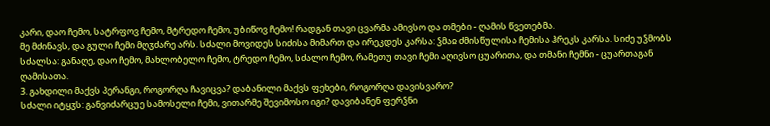კარი, დაო ჩემო, სატრფოვ ჩემო, მტრედო ჩემო, უბიწოვ ჩემო! რადგან თავი ცვარმა ამივსო და თმები - ღამის წვეთებმა.
მე მძინავს, და გული ჩემი მღჳძარე არს. სძალი მოვიდეს სიძისა მიმართ და ირეკდეს კარსა: ჴმაჲ ძმისწულისა ჩემისა ჰრეკს კარსა. სიძე უჴმობს სძალსა: განაღე, დაო ჩემო, მახლობელო ჩემო, ტრედო ჩემო, სძალო ჩემო, რამეთუ თავი ჩემი აღივსო ცუარითა, და თმანი ჩემნი - ცუართაგან ღამისათა.
3. გახდილი მაქვს პერანგი, როგორღა ჩავიცვა? დაბანილი მაქვს ფეხები, როგორღა დავისვარო?
სძალი იტყჳს: განვიძარცუე სამოსელი ჩემი, ვითარმე შევიმოსო იგი? დავიბანენ ფერჴნი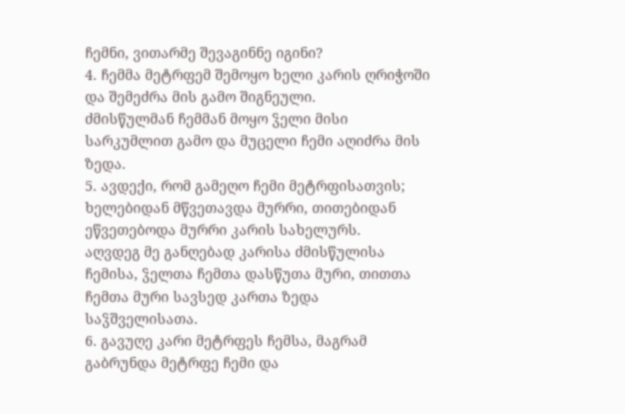ჩემნი, ვითარმე შევაგინნე იგინი?
4. ჩემმა მეტრფემ შემოყო ხელი კარის ღრიჭოში და შემეძრა მის გამო შიგნეული.
ძმისწულმან ჩემმან მოყო ჴელი მისი სარკუმლით გამო და მუცელი ჩემი აღიძრა მის ზედა.
5. ავდექი, რომ გამეღო ჩემი მეტრფისათვის; ხელებიდან მწვეთავდა მურრი, თითებიდან ეწვეთებოდა მურრი კარის სახელურს.
აღვდეგ მე განღებად კარისა ძმისწულისა ჩემისა, ჴელთა ჩემთა დასწუთა მური, თითთა ჩემთა მური სავსედ კართა ზედა საჴშველისათა.
6. გავუღე კარი მეტრფეს ჩემსა, მაგრამ გაბრუნდა მეტრფე ჩემი და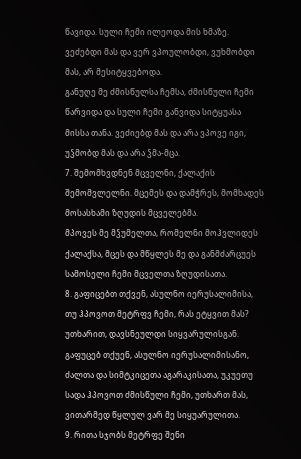წავიდა. სული ჩემი ილეოდა მის ხმაზე. ვეძებდი მას და ვერ ვპოულობდი, ვუხმობდი მას, არ მესიტყვებოდა.
განუღე მე ძმისწულსა ჩემსა, ძმისწული ჩემი წარვიდა და სული ჩემი განვიდა სიტყუასა მისსა თანა. ვეძიებდ მას და არა ვპოვე იგი, უჴმობდ მას და არა ჴმა-მცა.
7. შემომხვდნენ მცველნი, ქალაქის შემომვლელნი. მცემეს და დამჭრეს, მომხადეს მოსასხამი ზღუდის მცველებმა.
მპოვეს მე მჴუმელთა, რომელნი მოჰვლიდეს ქალაქსა, მცეს და მწყლეს მე და განმძარცუეს სამოსელი ჩემი მცველთა ზღუდისათა.
8. გაფიცებთ თქვენ, ასულნო იერუსალიმისა, თუ ჰპოვოთ მეტრფვ ჩემი, რას ეტყვით მას? უთხარით, დავსნეულდი სიყვარულისგან.
გაფუცებ თქუენ, ასულნო იერუსალიმისანო, ძალთა და სიმტკიცეთა აგარაკისათა, უკუეთუ სადა ჰპოვოთ ძმისწული ჩემი, უთხართ მას, ვითარმედ წყლულ ვარ მე სიყუარულითა.
9. რითა სჯობს მეტრფე შენი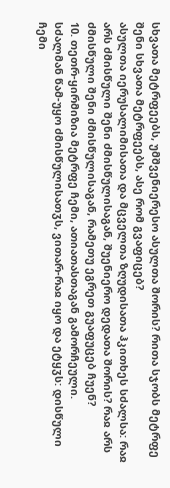სხვათა მეტრფეებს, უმშვენიერესო ასულთა შორის? რითა სჯობს მეტრფე შენი სხვათა მეტრფეებს, ასე რომ გვაფიცებ?
ასულთა იერუსალიმისათა და მცველთა ზღუდისათა ჰკითხეს სძალსა: რაჲ არს ძმისწული შენი ძმისწულისაგან, შუენიერო დედათა შორის? რაჲ არს ძმისწული შენი ძმისწულისაგან, რამეთუ ეგრეთ გუაფუცებ ჩუენ?
10. თეთრ-ყირმიზია მეტრფე ჩემი, ათიათასთაგან გამორჩეული.
სძალმან წამ-უყო ძმისწულისათჳს, ვითარ-რაჲ იყო და ეტყჳს: დისწული ჩემი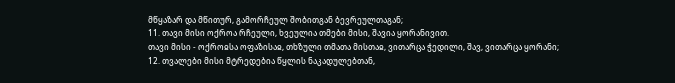მწყაზარ და მწითურ, გამორჩეულ შობითგან ბევრეულთაგან;
11. თავი მისი ოქროა რჩეული, ხვეულია თმები მისი, შავია ყორანივით.
თავი მისი - ოქროჲსა ოფაზისაჲ, თხზული თმათა მისთაჲ, ვითარცა ჭედილი, შავ, ვითარცა ყორანი;
12. თვალები მისი მტრედებია წყლის ნაკადულებთან,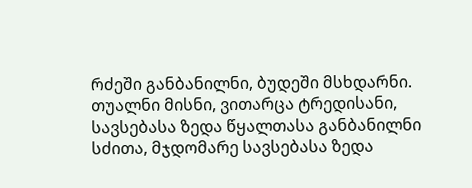რძეში განბანილნი, ბუდეში მსხდარნი.
თუალნი მისნი, ვითარცა ტრედისანი, სავსებასა ზედა წყალთასა განბანილნი სძითა, მჯდომარე სავსებასა ზედა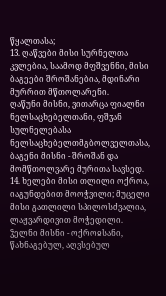წყალთასა;
13. ღაწვები მისი სურნელთა კვლებია, საამოდ მფშვენნი, მისი ბაგეები შროშანებია, მდინარი მურრით მწთოლარენი.
ღაწუნი მისნი, ვითარცა ფიალნი ნელსაცხებელთანი, ფშჳან სულნელებასა ნელსაცხებელთმგბოლველთასა, ბაგენი მისნი - შროშან და მომწთოლვარე მურითა სავსედ.
14. ხელები მისი თლილი ოქროა, იაგუნდებით მოოჭვილი; მუცელი მისი გათლილი სპილოსძვალია, ლაჟვარდივით მოჭედილი.
ჴელნი მისნი - ოქროჲსანი, წახნაგებულ, აღვსებულ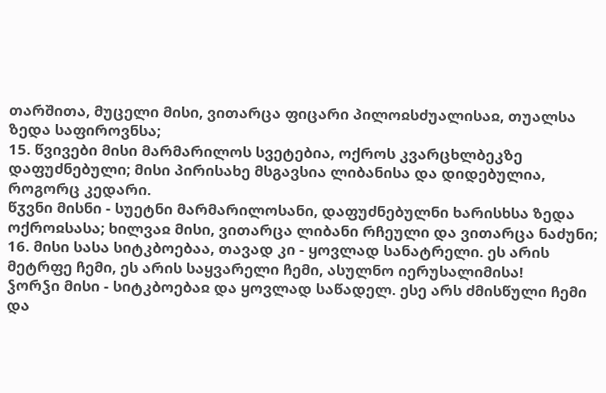თარშითა, მუცელი მისი, ვითარცა ფიცარი პილოჲსძუალისაჲ, თუალსა ზედა საფიროვნსა;
15. წვივები მისი მარმარილოს სვეტებია, ოქროს კვარცხლბეკზე დაფუძნებული; მისი პირისახე მსგავსია ლიბანისა და დიდებულია, როგორც კედარი.
წჳვნი მისნი - სუეტნი მარმარილოსანი, დაფუძნებულნი ხარისხსა ზედა ოქროჲსასა; ხილვაჲ მისი, ვითარცა ლიბანი რჩეული და ვითარცა ნაძუნი;
16. მისი სასა სიტკბოებაა, თავად კი - ყოვლად სანატრელი. ეს არის მეტრფე ჩემი, ეს არის საყვარელი ჩემი, ასულნო იერუსალიმისა!
ჴორჴი მისი - სიტკბოებაჲ და ყოვლად საწადელ. ესე არს ძმისწული ჩემი და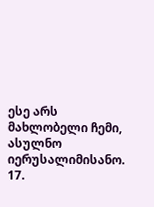ესე არს მახლობელი ჩემი, ასულნო იერუსალიმისანო.
17.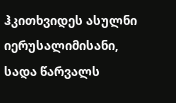ჰკითხვიდეს ასულნი იერუსალიმისანი, სადა წარვალს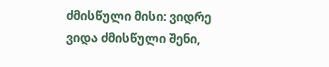ძმისწული მისი: ვიდრე ვიდა ძმისწული შენი,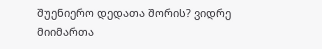შუენიერო დედათა შორის? ვიდრე მიიმართა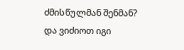ძმისწულმან შენმან? და ვიძიოთ იგი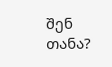შენ თანა?